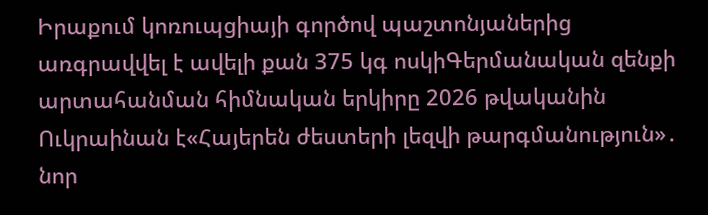Իրաքում կոռուպցիայի գործով պաշտոնյաներից առգրավվել է ավելի քան 375 կգ ոսկիԳերմանական զենքի արտահանման հիմնական երկիրը 2026 թվականին Ուկրաինան է«Հայերեն ժեստերի լեզվի թարգմանություն»․ նոր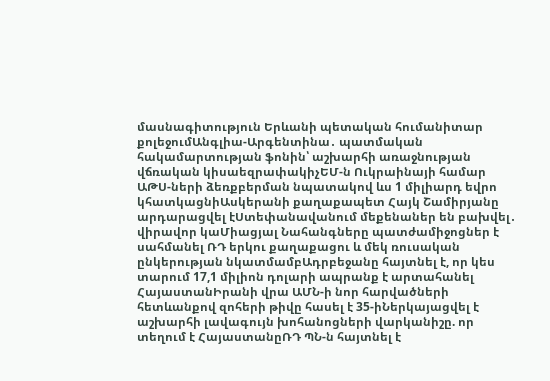մասնագիտություն Երևանի պետական հումանիտար քոլեջումԱնգլիա-Արգենտինա․ պատմական հակամարտության ֆոնին՝ աշխարհի առաջնության վճռական կիսաեզրափակիչԵՄ-ն Ուկրաինայի համար ԱԹՍ-ների ձեռքբերման նպատակով ևս 1 միլիարդ եվրո կհատկացնիԱսկերանի քաղաքապետ Հայկ Շամիրյանը արդարացվել էՍտեփանավանում մեքենաներ են բախվել․ վիրավոր կաՄիացյալ Նահանգները պատժամիջոցներ է սահմանել ՌԴ երկու քաղաքացու և մեկ ռուսական ընկերության նկատմամբԱդրբեջանը հայտնել է, որ կես տարում 17,1 միլիոն դոլարի ապրանք է արտահանել ՀայաստանԻրանի վրա ԱՄՆ-ի նոր հարվածների հետևանքով զոհերի թիվը հասել է 35-իՆերկայացվել է աշխարհի լավագույն խոհանոցների վարկանիշը. որ տեղում է ՀայաստանըՌԴ ՊՆ-ն հայտնել է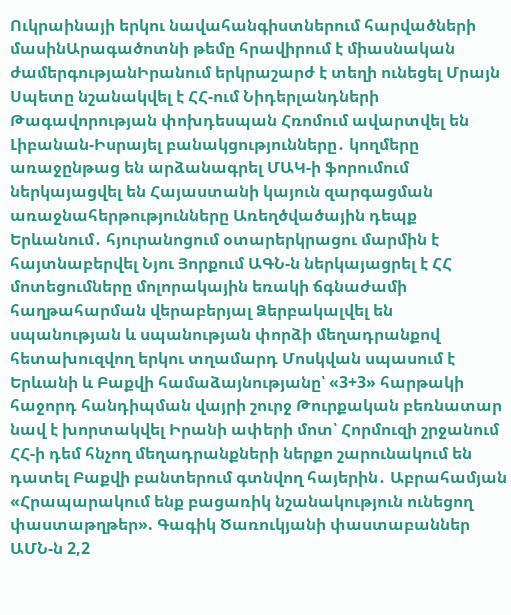Ուկրաինայի երկու նավահանգիստներում հարվածների մասինԱրագածոտնի թեմը հրավիրում է միասնական ժամերգությանԻրանում երկրաշարժ է տեղի ունեցել Մրայն Սպետը նշանակվել է ՀՀ-ում Նիդերլանդների Թագավորության փոխդեսպան Հռոմում ավարտվել են Լիբանան-Իսրայել բանակցությունները․ կողմերը առաջընթաց են արձանագրել ՄԱԿ-ի ֆորումում ներկայացվել են Հայաստանի կայուն զարգացման առաջնահերթությունները Առեղծվածային դեպք Երևանում․ հյուրանոցում օտարերկրացու մարմին է հայտնաբերվել Նյու Յորքում ԱԳՆ-ն ներկայացրել է ՀՀ մոտեցումները մոլորակային եռակի ճգնաժամի հաղթահարման վերաբերյալ Ձերբակալվել են սպանության և սպանության փորձի մեղադրանքով հետախուզվող երկու տղամարդ Մոսկվան սպասում է Երևանի և Բաքվի համաձայնությանը՝ «3+3» հարթակի հաջորդ հանդիպման վայրի շուրջ Թուրքական բեռնատար նավ է խորտակվել Իրանի ափերի մոտ՝ Հորմուզի շրջանում ՀՀ-ի դեմ հնչող մեղադրանքների ներքո շարունակում են դատել Բաքվի բանտերում գտնվող հայերին․ Աբրահամյան «Հրապարակում ենք բացառիկ նշանակություն ունեցող փաստաթղթեր». Գագիկ Ծառուկյանի փաստաբաններ ԱՄՆ-ն 2,2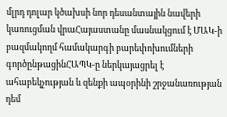մլրդ դոլար կծախսի նոր դեսանտային նավերի կառուցման վրաՀայաստանը մասնակցում է ՄԱԿ-ի բազմակողմ համակարգի բարեփոխումների գործընթացինՀԱՊԿ-ը ներկայացրել է ահաբեկչության և զենքի ապօրինի շրջանառության դեմ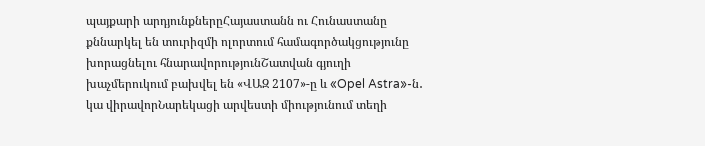պայքարի արդյունքներըՀայաստանն ու Հունաստանը քննարկել են տուրիզմի ոլորտում համագործակցությունը խորացնելու հնարավորությունՇատվան գյուղի խաչմերուկում բախվել են «ՎԱԶ 2107»-ը և «Opel Astra»-ն․ կա վիրավորՆարեկացի արվեստի միությունում տեղի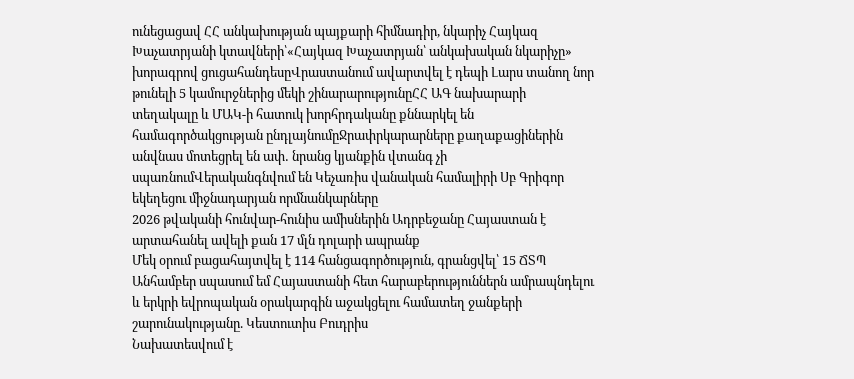ունեցացավ ՀՀ անկախության պայքարի հիմնադիր, նկարիչ Հայկազ Խաչատրյանի կտավների՝«Հայկազ Խաչատրյան՝ անկախական նկարիչը» խորագրով ցուցահանդեսըՎրաստանում ավարտվել է դեպի Լարս տանող նոր թունելի 5 կամուրջներից մեկի շինարարությունըՀՀ ԱԳ նախարարի տեղակալը և ՄԱԿ-ի հատուկ խորհրդականը քննարկել են համագործակցության ընդլայնումըՋրափրկարարները քաղաքացիներին անվնաս մոտեցրել են ափ․ նրանց կյանքին վտանգ չի սպառնումՎերականգնվում են Կեչառիս վանական համալիրի Սբ Գրիգոր եկեղեցու միջնադարյան որմնանկարները
2026 թվականի հունվար-հունիս ամիսներին Ադրբեջանը Հայաստան է արտահանել ավելի քան 17 մլն դոլարի ապրանք
Մեկ օրում բացահայտվել է 114 հանցագործություն, գրանցվել՝ 15 ՃՏՊ
Անհամբեր սպասում եմ Հայաստանի հետ հարաբերություններն ամրապնդելու և երկրի եվրոպական օրակարգին աջակցելու համատեղ ջանքերի շարունակությանը. Կեստուտիս Բուդրիս
Նախատեսվում է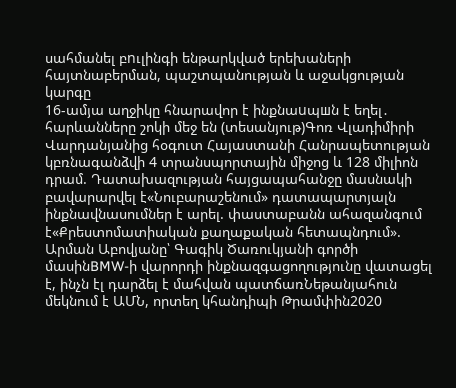սահմանել բnւլինգի ենթարկված երեխաների հայտնաբերման, պաշտպանության և աջակցության կարգը
16-ամյա աղջիկը հնարավոր է ինքնաuպшն է եղել․ հարևանները շոկի մեջ են (տեսանյութ)Գոռ Վլադիմիրի Վարդանյանից հօգուտ Հայաստանի Հանրապետության կբռնագանձվի 4 տրանսպորտային միջոց և 128 միլիոն դրամ. Դատախազության հայցապահանջը մասնակի բավարարվել է«Նուբարաշենում» դատապարտյալն ինքնավնասումներ է արել. փաստաբանն ահազանգում է«Քրեստոմատիական քաղաքական հետապնդում». Արման Աբովյանը՝ Գագիկ Ծառուկյանի գործի մասինBMW-ի վարորդի ինքնազգացողությունը վատացել է, ինչն էլ դարձել է մահվան պատճառՆեթանյահուն մեկնում է ԱՄՆ, որտեղ կհանդիպի Թրամփին2020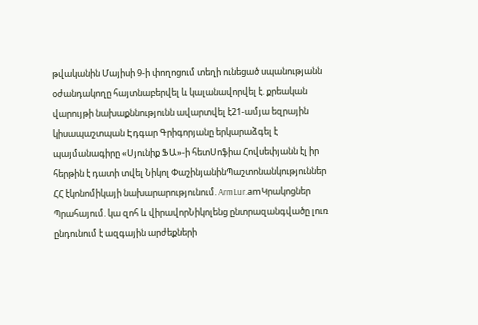թվականին Մայիսի 9-ի փողոցում տեղի ունեցած սպանությանն օժանդակողը հայտնաբերվել և կալանավորվել է. քրեական վարույթի նախաքննությունն ավարտվել է21-ամյա եզրային կիսապաշտպան Էդգար Գրիգորյանը երկարաձգել է պայմանագիրը «Սյունիք ՖԱ»-ի հետՍոֆիա Հովսեփյանն էլ իր հերթին է դատի տվել Նիկոլ ՓաշինյանինՊաշտոնանկություններ ՀՀ էկոնոմիկայի նախարարությունում. ArmLur.amԿրակոցներ Պրահայում. կա զոհ և վիրավորՆիկոլենց ընտրազանգվածը լուռ ընդունում է ազգային արժեքների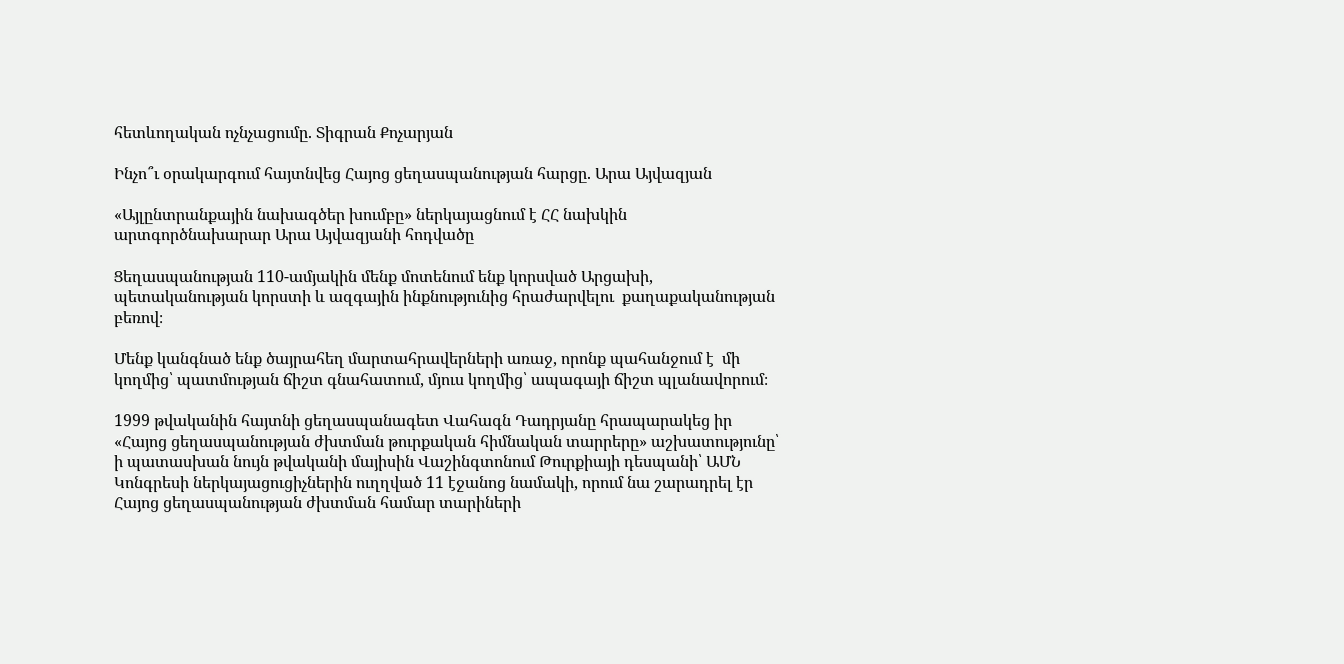հետևողական ոչնչացումը. Տիգրան Քոչարյան

Ինչո՞ւ օրակարգում հայտնվեց Հայոց ցեղասպանության հարցը. Արա Այվազյան

«Այլընտրանքային նախագծեր խումբը» ներկայացնում է ՀՀ նախկին արտգործնախարար Արա Այվազյանի հոդվածը

Ցեղասպանության 110-ամյակին մենք մոտենում ենք կորսված Արցախի, պետականության կորստի և ազգային ինքնությունից հրաժարվելու  քաղաքականության բեռով։

Մենք կանգնած ենք ծայրահեղ մարտահրավերների առաջ, որոնք պահանջում է  մի կողմից՝ պատմության ճիշտ գնահատում, մյուս կողմից՝ ապագայի ճիշտ պլանավորում։

1999 թվականին հայտնի ցեղասպանագետ Վահագն Դադրյանը հրապարակեց իր «Հայոց ցեղասպանության ժխտման թուրքական հիմնական տարրերը» աշխատությունը՝ ի պատասխան նույն թվականի մայիսին Վաշինգտոնում Թուրքիայի դեսպանի՝ ԱՄՆ Կոնգրեսի ներկայացուցիչներին ուղղված 11 էջանոց նամակի, որում նա շարադրել էր Հայոց ցեղասպանության ժխտման համար տարիների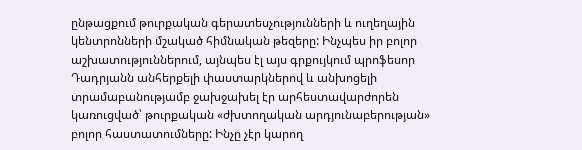ընթացքում թուրքական գերատեսչությունների և ուղեղային կենտրոնների մշակած հիմնական թեզերը: Ինչպես իր բոլոր աշխատություններում, այնպես էլ այս գրքույկում պրոֆեսոր Դադրյանն անհերքելի փաստարկներով և անխոցելի տրամաբանությամբ ջախջախել էր արհեստավարժորեն կառուցված՝ թուրքական «ժխտողական արդյունաբերության» բոլոր հաստատումները: Ինչը չէր կարող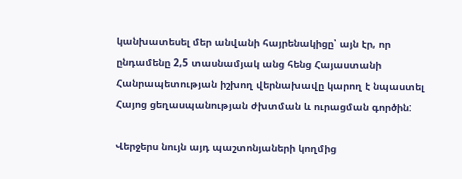կանխատեսել մեր անվանի հայրենակիցը՝ այն էր, որ ընդամենը 2,5 տասնամյակ անց հենց Հայաստանի Հանրապետության իշխող վերնախավը կարող է նպաստել Հայոց ցեղասպանության ժխտման և ուրացման գործին:

Վերջերս նույն այդ պաշտոնյաների կողմից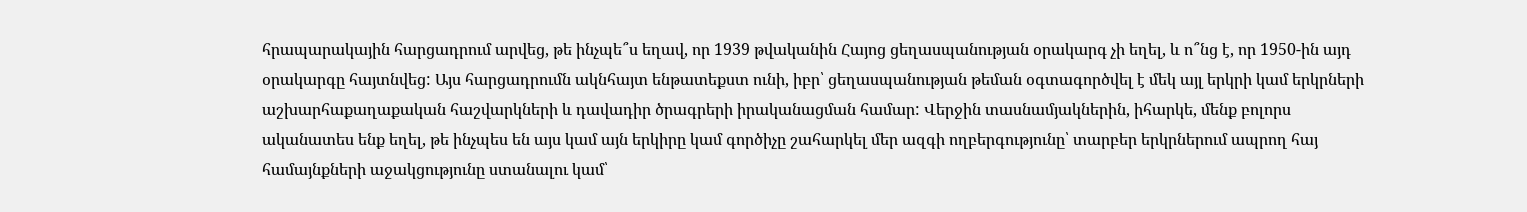հրապարակային հարցադրում արվեց, թե ինչպե՞ս եղավ, որ 1939 թվականին Հայոց ցեղասպանության օրակարգ չի եղել, և ո՞նց է, որ 1950-ին այդ օրակարգը հայտնվեց: Այս հարցադրումն ակնհայտ ենթատեքստ ունի, իբր՝ ցեղասպանության թեման օգտագործվել է մեկ այլ երկրի կամ երկրների աշխարհաքաղաքական հաշվարկների և դավադիր ծրագրերի իրականացման համար: Վերջին տասնամյակներին, իհարկե, մենք բոլորս ականատես ենք եղել, թե ինչպես են այս կամ այն երկիրը կամ գործիչը շահարկել մեր ազգի ողբերգությունը՝ տարբեր երկրներում ապրող հայ համայնքների աջակցությունը ստանալու կամ՝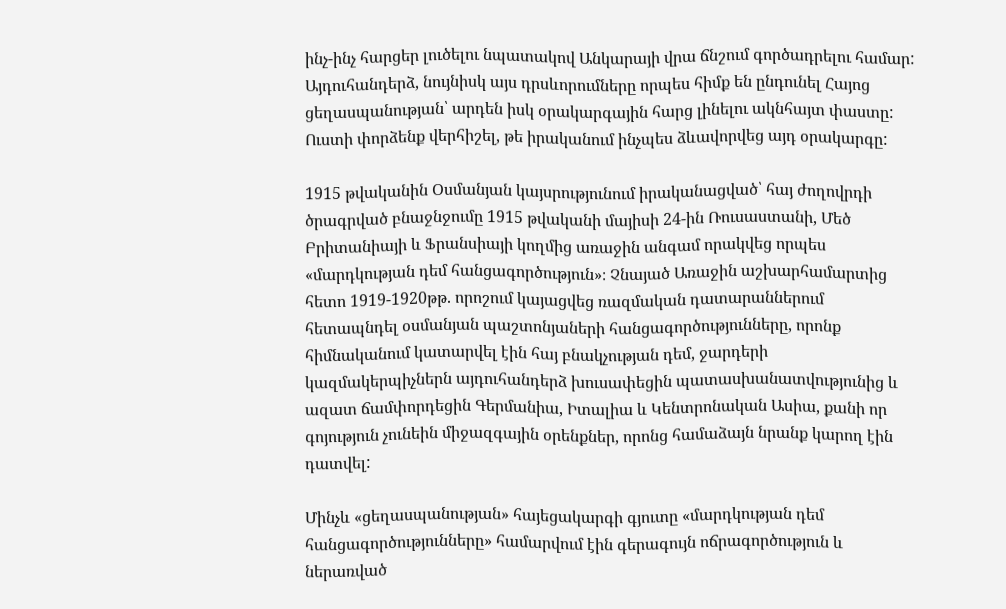ինչ-ինչ հարցեր լուծելու նպատակով Անկարայի վրա ճնշում գործադրելու համար: Այդուհանդերձ, նույնիսկ այս դրսևորումները որպես հիմք են ընդունել Հայոց ցեղասպանության՝ արդեն իսկ օրակարգային հարց լինելու ակնհայտ փաստը: Ուստի փորձենք վերհիշել, թե իրականում ինչպես ձևավորվեց այդ օրակարգը:

1915 թվականին Օսմանյան կայսրությունում իրականացված՝ հայ ժողովրդի ծրագրված բնաջնջումը 1915 թվականի մայիսի 24-ին Ռուսաստանի, Մեծ Բրիտանիայի և Ֆրանսիայի կողմից առաջին անգամ որակվեց որպես «մարդկության դեմ հանցագործություն»։ Չնայած Առաջին աշխարհամարտից հետո 1919-1920թթ. որոշում կայացվեց ռազմական դատարաններում հետապնդել օսմանյան պաշտոնյաների հանցագործությունները, որոնք հիմնականում կատարվել էին հայ բնակչության դեմ, ջարդերի կազմակերպիչներն այդուհանդերձ խուսափեցին պատասխանատվությունից և ազատ ճամփորդեցին Գերմանիա, Իտալիա և Կենտրոնական Ասիա, քանի որ գոյություն չունեին միջազգային օրենքներ, որոնց համաձայն նրանք կարող էին դատվել:

Մինչև «ցեղասպանության» հայեցակարգի գյուտը «մարդկության դեմ հանցագործությունները» համարվում էին գերագույն ոճրագործություն և ներառված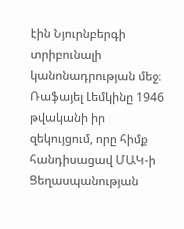էին Նյուրնբերգի տրիբունալի կանոնադրության մեջ։ Ռաֆայել Լեմկինը 1946 թվականի իր զեկույցում, որը հիմք հանդիսացավ ՄԱԿ-ի Ցեղասպանության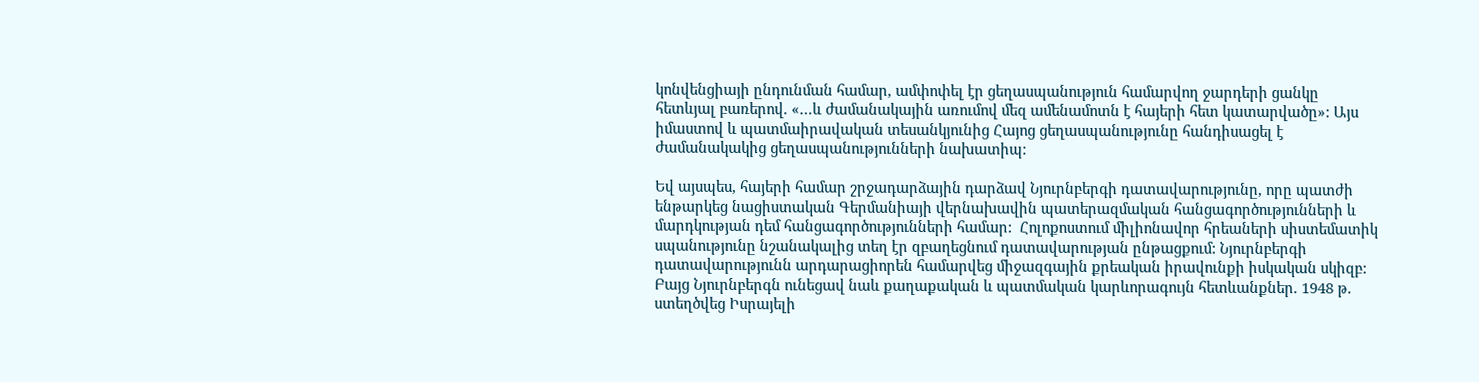կոնվենցիայի ընդունման համար, ամփոփել էր ցեղասպանություն համարվող ջարդերի ցանկը հետևյալ բառերով. «…և ժամանակային առումով մեզ ամենամոտն է հայերի հետ կատարվածը»: Այս իմաստով և պատմաիրավական տեսանկյունից Հայոց ցեղասպանությունը հանդիսացել է ժամանակակից ցեղասպանությունների նախատիպ:

Եվ այսպես, հայերի համար շրջադարձային դարձավ Նյուրնբերգի դատավարությունը, որը պատժի ենթարկեց նացիստական Գերմանիայի վերնախավին պատերազմական հանցագործությունների և մարդկության դեմ հանցագործությունների համար:  Հոլոքոստում միլիոնավոր հրեաների սիստեմատիկ սպանությունը նշանակալից տեղ էր զբաղեցնում դատավարության ընթացքում: Նյուրնբերգի դատավարությունն արդարացիորեն համարվեց միջազգային քրեական իրավունքի իսկական սկիզբ: Բայց Նյուրնբերգն ունեցավ նաև քաղաքական և պատմական կարևորագույն հետևանքներ. 1948 թ. ստեղծվեց Իսրայելի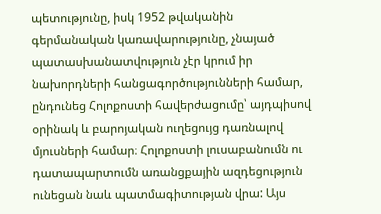պետությունը, իսկ 1952 թվականին գերմանական կառավարությունը, չնայած պատասխանատվություն չէր կրում իր նախորդների հանցագործությունների համար, ընդունեց Հոլոքոստի հավերժացումը՝ այդպիսով օրինակ և բարոյական ուղեցույց դառնալով մյուսների համար։ Հոլոքոստի լուսաբանումն ու դատապարտումն առանցքային ազդեցություն ունեցան նաև պատմագիտության վրա: Այս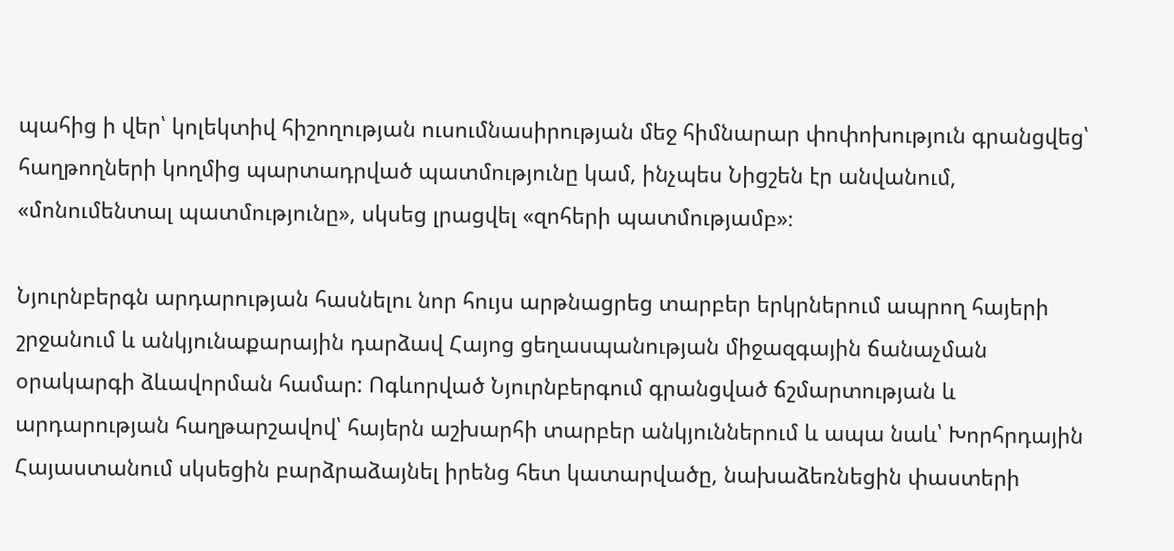պահից ի վեր՝ կոլեկտիվ հիշողության ուսումնասիրության մեջ հիմնարար փոփոխություն գրանցվեց՝ հաղթողների կողմից պարտադրված պատմությունը կամ, ինչպես Նիցշեն էր անվանում, «մոնումենտալ պատմությունը», սկսեց լրացվել «զոհերի պատմությամբ»։

Նյուրնբերգն արդարության հասնելու նոր հույս արթնացրեց տարբեր երկրներում ապրող հայերի շրջանում և անկյունաքարային դարձավ Հայոց ցեղասպանության միջազգային ճանաչման օրակարգի ձևավորման համար: Ոգևորված Նյուրնբերգում գրանցված ճշմարտության և արդարության հաղթարշավով՝ հայերն աշխարհի տարբեր անկյուններում և ապա նաև՝ Խորհրդային Հայաստանում սկսեցին բարձրաձայնել իրենց հետ կատարվածը, նախաձեռնեցին փաստերի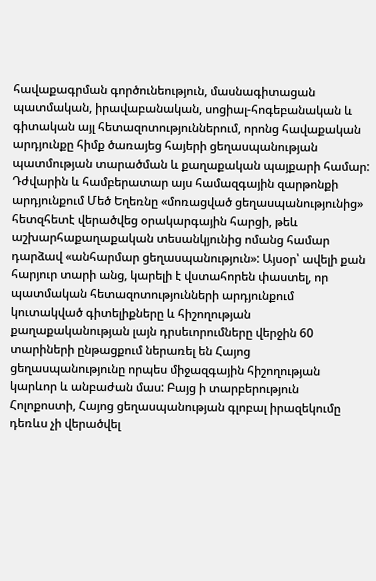հավաքագրման գործունեություն, մասնագիտացան պատմական, իրավաբանական, սոցիալ-հոգեբանական և գիտական այլ հետազոտություններում, որոնց հավաքական արդյունքը հիմք ծառայեց հայերի ցեղասպանության պատմության տարածման և քաղաքական պայքարի համար: Դժվարին և համբերատար այս համազգային զարթոնքի արդյունքում Մեծ Եղեռնը «մոռացված ցեղասպանությունից» հետզհետէ վերածվեց օրակարգային հարցի, թեև աշխարհաքաղաքական տեսանկյունից ոմանց համար դարձավ «անհարմար ցեղասպանություն»: Այսօր՝ ավելի քան հարյուր տարի անց, կարելի է վստահորեն փաստել, որ պատմական հետազոտությունների արդյունքում կուտակված գիտելիքները և հիշողության քաղաքականության լայն դրսեւորումները վերջին 60 տարիների ընթացքում ներառել են Հայոց ցեղասպանությունը որպես միջազգային հիշողության կարևոր և անբաժան մաս: Բայց ի տարբերություն Հոլոքոստի, Հայոց ցեղասպանության գլոբալ իրազեկումը դեռևս չի վերածվել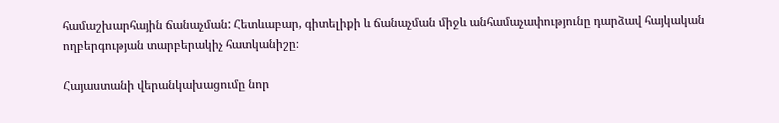համաշխարհային ճանաչման: Հետևաբար, գիտելիքի և ճանաչման միջև անհամաչափությունը դարձավ հայկական ողբերգության տարբերակիչ հատկանիշը։

Հայաստանի վերանկախացումը նոր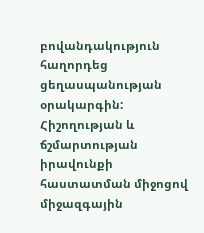բովանդակություն հաղորդեց ցեղասպանության օրակարգին: Հիշողության և ճշմարտության իրավունքի հաստատման միջոցով միջազգային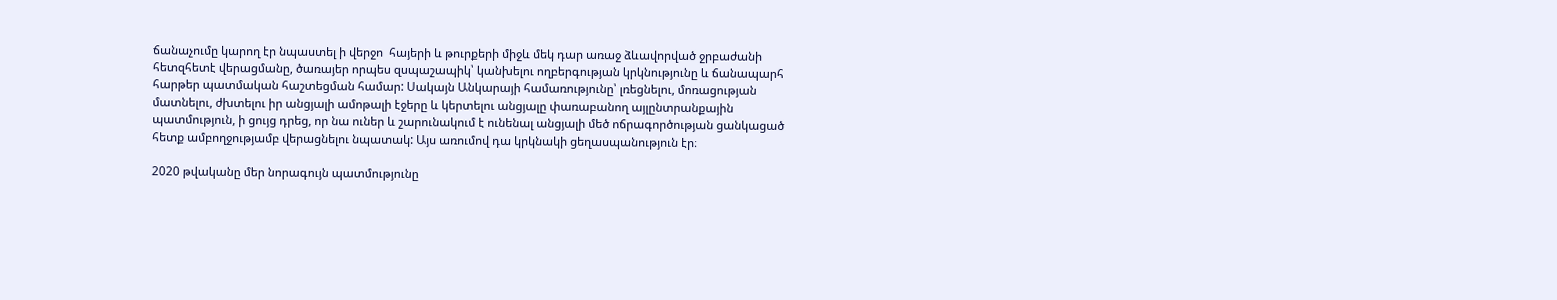ճանաչումը կարող էր նպաստել ի վերջո  հայերի և թուրքերի միջև մեկ դար առաջ ձևավորված ջրբաժանի հետզհետէ վերացմանը, ծառայեր որպես զսպաշապիկ՝ կանխելու ողբերգության կրկնությունը և ճանապարհ հարթեր պատմական հաշտեցման համար: Սակայն Անկարայի համառությունը՝ լռեցնելու, մոռացության մատնելու, ժխտելու իր անցյալի ամոթալի էջերը և կերտելու անցյալը փառաբանող այլընտրանքային պատմություն, ի ցույց դրեց, որ նա ուներ և շարունակում է ունենալ անցյալի մեծ ոճրագործության ցանկացած հետք ամբողջությամբ վերացնելու նպատակ: Այս առումով դա կրկնակի ցեղասպանություն էր։

2020 թվականը մեր նորագույն պատմությունը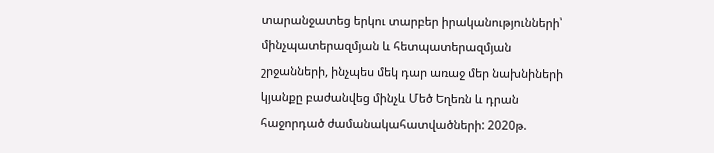տարանջատեց երկու տարբեր իրականությունների՝ մինչպատերազմյան և հետպատերազմյան շրջանների, ինչպես մեկ դար առաջ մեր նախնիների կյանքը բաժանվեց մինչև Մեծ Եղեռն և դրան հաջորդած ժամանակահատվածների: 2020թ.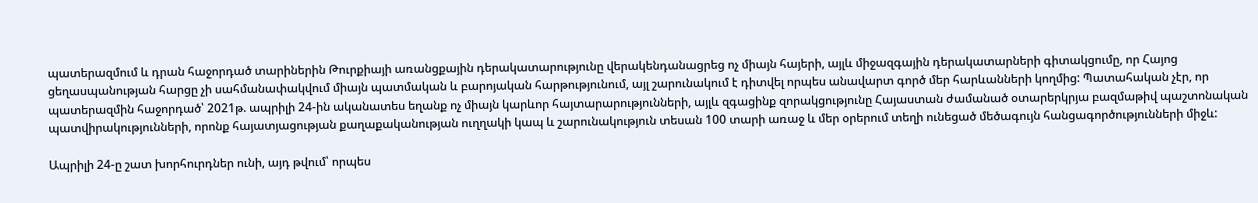պատերազմում և դրան հաջորդած տարիներին Թուրքիայի առանցքային դերակատարությունը վերակենդանացրեց ոչ միայն հայերի, այլև միջազգային դերակատարների գիտակցումը, որ Հայոց ցեղասպանության հարցը չի սահմանափակվում միայն պատմական և բարոյական հարթությունում, այլ շարունակում է դիտվել որպես անավարտ գործ մեր հարևանների կողմից: Պատահական չէր, որ պատերազմին հաջորդած՝ 2021թ. ապրիլի 24-ին ականատես եղանք ոչ միայն կարևոր հայտարարությունների, այլև զգացինք զորակցությունը Հայաստան ժամանած օտարերկրյա բազմաթիվ պաշտոնական պատվիրակությունների, որոնք հայատյացության քաղաքականության ուղղակի կապ և շարունակություն տեսան 100 տարի առաջ և մեր օրերում տեղի ունեցած մեծագույն հանցագործությունների միջև:

Ապրիլի 24-ը շատ խորհուրդներ ունի, այդ թվում՝ որպես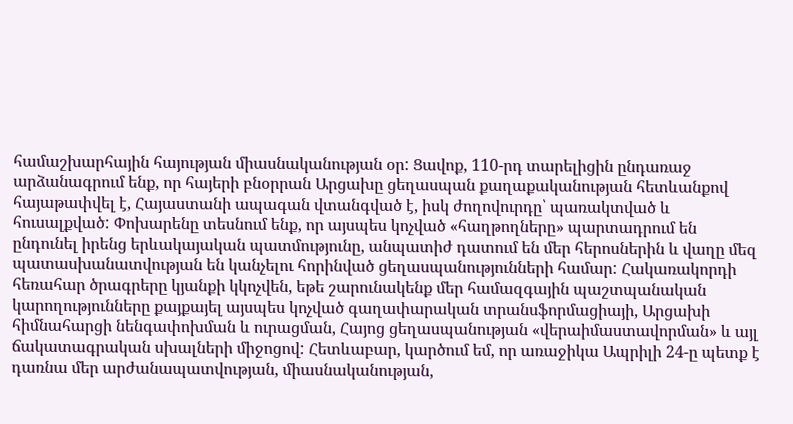համաշխարհային հայության միասնականության օր: Ցավոք, 110-րդ տարելիցին ընդառաջ արձանագրում ենք, որ հայերի բնօրրան Արցախը ցեղասպան քաղաքականության հետևանքով հայաթափվել է, Հայաստանի ապագան վտանգված է, իսկ ժողովուրդը՝ պառակտված և հուսալքված: Փոխարենը տեսնում ենք, որ այսպես կոչված «հաղթողները» պարտադրում են ընդունել իրենց երևակայական պատմությունը, անպատիժ դատում են մեր հերոսներին և վաղը մեզ պատասխանատվության են կանչելու հորինված ցեղասպանությունների համար: Հակառակորդի հեռահար ծրագրերը կյանքի կկոչվեն, եթե շարունակենք մեր համազգային պաշտպանական կարողությունները քայքայել այսպես կոչված գաղափարական տրանսֆորմացիայի, Արցախի հիմնահարցի նենգափոխման և ուրացման, Հայոց ցեղասպանության «վերաիմաստավորման» և այլ ճակատագրական սխալների միջոցով: Հետևաբար, կարծում եմ, որ առաջիկա Ապրիլի 24-ը պետք է դառնա մեր արժանապատվության, միասնականության,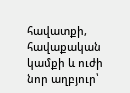հավատքի, հավաքական կամքի և ուժի նոր աղբյուր՝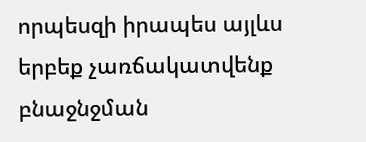որպեսզի իրապես այլևս երբեք չառճակատվենք բնաջնջման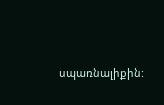սպառնալիքին: